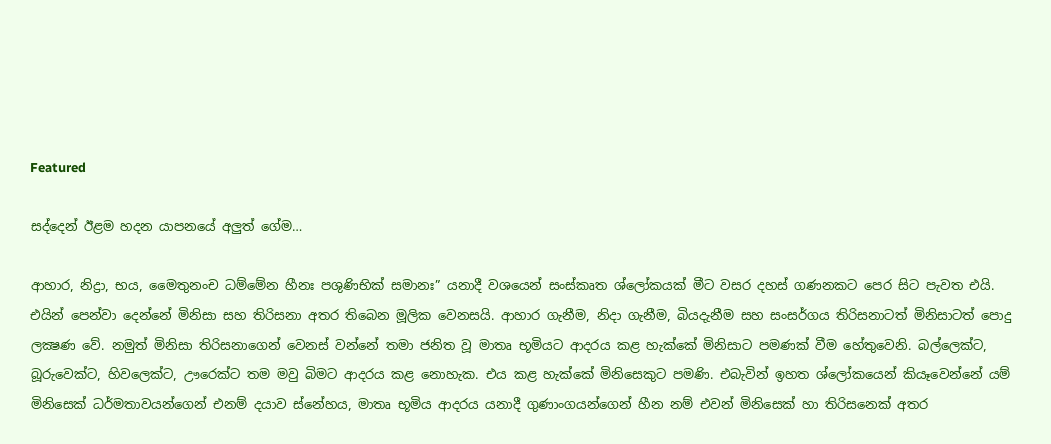Featured

සද්දෙන් ඊළම හදන යාපනයේ අලුත් ගේම…

ආහාර, නිද්‍රා, භය, මෛතුනංච ධම්මේන හීනඃ පශුණිභික්‌ සමානඃ” යනාදී වශයෙන් සංස්‌කෘත ශ්ලෝකයක්‌ මීට වසර දහස්‌ ගණනකට පෙර සිට පැවත එයි. එයින් පෙන්වා දෙන්නේ මිනිසා සහ තිරිසනා අතර තිබෙන මූලික වෙනසයි. ආහාර ගැනීම, නිදා ගැනීම, බියදැනීම සහ සංසර්ගය තිරිසනාටත් මිනිසාටත් පොදු ලක්‍ෂණ වේ. නමුත් මිනිසා තිරිසනාගෙන් වෙනස්‌ වන්නේ තමා ජනිත වූ මාතෘ භූමියට ආදරය කළ හැක්‌කේ මිනිසාට පමණක්‌ වීම හේතුවෙනි. බල්ලෙක්‌ට, බූරුවෙක්‌ට, හිවලෙක්‌ට, ඌරෙක්‌ට තම මවු බිමට ආදරය කළ නොහැක. එය කළ හැක්‌කේ මිනිසෙකුට පමණි. එබැවින් ඉහත ශ්ලෝකයෙන් කියෑවෙන්නේ යම් මිනිසෙක්‌ ධර්මතාවයන්ගෙන් එනම් දයාව ස්‌නේහය, මාතෘ භූමිය ආදරය යනාදී ගුණාංගයන්ගෙන් හීන නම් එවන් මිනිසෙක්‌ හා තිරිසනෙක්‌ අතර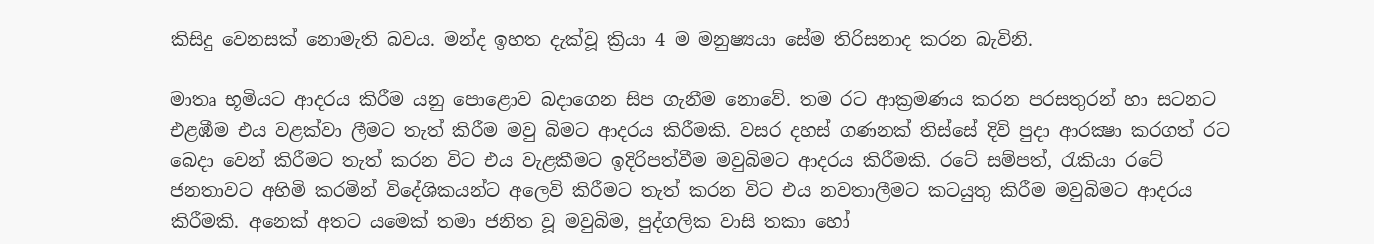කිසිදු වෙනසක්‌ නොමැති බවය. මන්ද ඉහත දැක්‌වූ ක්‍රියා 4 ම මනුෂ්‍යයා සේම තිරිසනාද කරන බැවිනි.

මාතෘ භූමියට ආදරය කිරීම යනු පොළොව බදාගෙන සිප ගැනීම නොවේ. තම රට ආක්‍රමණය කරන පරසතුරන් හා සටනට එළඹීම එය වළක්‌වා ලීමට තැත් කිරීම මවු බිමට ආදරය කිරීමකි. වසර දහස්‌ ගණනක්‌ තිස්‌සේ දිවි පුදා ආරක්‍ෂා කරගත් රට බෙදා වෙන් කිරීමට තැත් කරන විට එය වැළකීමට ඉදිරිපත්වීම මවුබිමට ආදරය කිරීමකි. රටේ සම්පත්, රැකියා රටේ ජනතාවට අහිමි කරමින් විදේශිකයන්ට අලෙවි කිරීමට තැත් කරන විට එය නවතාලීමට කටයුතු කිරීම මවුබිමට ආදරය කිරීමකි. අනෙක්‌ අතට යමෙක්‌ තමා ජනිත වූ මවුබිම, පුද්ගලික වාසි තකා හෝ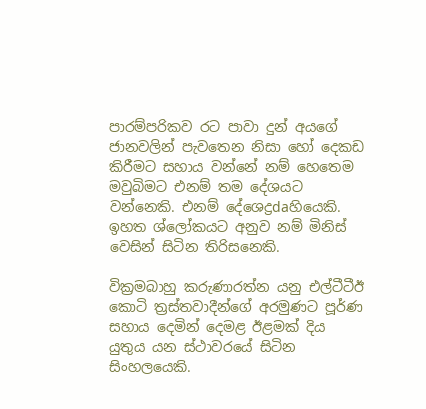පාරම්පරිකව රට පාවා දුන් අයගේ ජානවලින් පැවතෙන නිසා හෝ දෙකඩ කිරීමට සහාය වන්නේ නම් හෙතෙම මවුබිමට එනම් තම දේශයට වන්නෙකි. එනම් දේශෙද්‍රdaහියෙකි. ඉහත ශ්ලෝකයට අනුව නම් මිනිස්‌ වෙසින් සිටින තිරිසනෙකි.

වික්‍රමබාහු කරුණාරත්න යනු එල්ටීටීඊ කොටි ත්‍රස්‌තවාදීන්ගේ අරමුණට පූර්ණ සහාය දෙමින් දෙමළ ඊළමක්‌ දිය යුතුය යන ස්‌ථාවරයේ සිටින සිංහලයෙකි.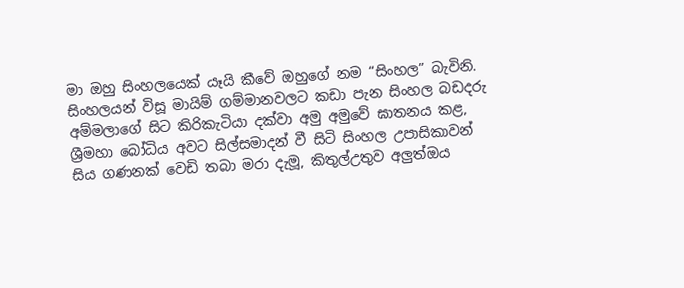මා ඔහු සිංහලයෙක්‌ යෑයි කීවේ ඔහුගේ නම “සිංහල” බැවිනි. සිංහලයන් විසූ මායිම් ගම්මානවලට කඩා පැන සිංහල බඩදරු අම්මලාගේ සිට කිරිකැටියා දක්‌වා අමු අමුවේ ඝාතනය කළ, ශ්‍රීමහා බෝධිය අවට සිල්සමාදන් වී සිටි සිංහල උපාසිකාවන් සිය ගණනක්‌ වෙඩි තබා මරා දැමූ, කිතුල්උතුව අලුත්ඔය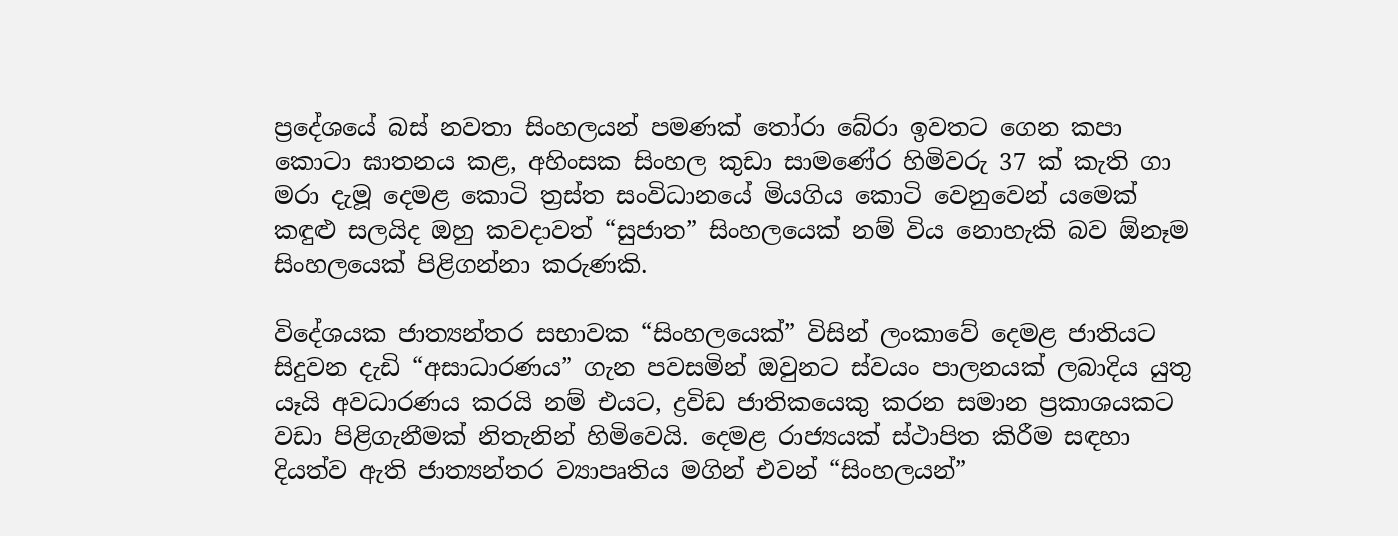ප්‍රදේශයේ බස්‌ නවතා සිංහලයන් පමණක්‌ තෝරා බේරා ඉවතට ගෙන කපා කොටා ඝාතනය කළ, අහිංසක සිංහල කුඩා සාමණේර හිමිවරු 37 ක්‌ කැති ගා මරා දැමූ දෙමළ කොටි ත්‍රස්‌ත සංවිධානයේ මියගිය කොටි වෙනුවෙන් යමෙක්‌ කඳුළු සලයිද ඔහු කවදාවත් “සුජාත” සිංහලයෙක්‌ නම් විය නොහැකි බව ඕනෑම සිංහලයෙක්‌ පිළිගන්නා කරුණකි.

විදේශයක ජාත්‍යන්තර සභාවක “සිංහලයෙක්‌” විසින් ලංකාවේ දෙමළ ජාතියට සිදුවන දැඩි “අසාධාරණය” ගැන පවසමින් ඔවුනට ස්‌වයං පාලනයක්‌ ලබාදිය යුතු යෑයි අවධාරණය කරයි නම් එයට, ද්‍රවිඩ ජාතිකයෙකු කරන සමාන ප්‍රකාශයකට වඩා පිළිගැනීමක්‌ නිතැනින් හිමිවෙයි. දෙමළ රාජ්‍යයක්‌ ස්‌ථාපිත කිරීම සඳහා දියත්ව ඇති ජාත්‍යන්තර ව්‍යාපෘතිය මගින් එවන් “සිංහලයන්”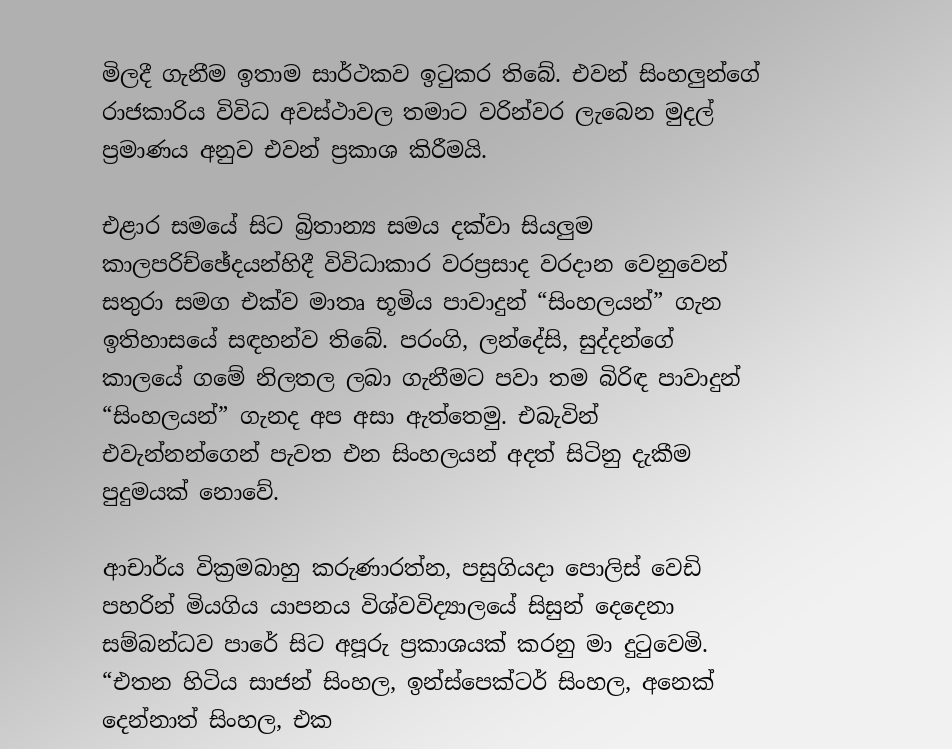මිලදී ගැනීම ඉතාම සාර්ථකව ඉටුකර තිබේ. එවන් සිංහලුන්ගේ රාජකාරිය විවිධ අවස්‌ථාවල තමාට වරින්වර ලැබෙන මුදල් ප්‍රමාණය අනුව එවන් ප්‍රකාශ කිරීමයි.

එළාර සමයේ සිට බ්‍රිතාන්‍ය සමය දක්‌වා සියලුම කාලපරිච්ඡේදයන්හිදී විවිධාකාර වරප්‍රසාද වරදාන වෙනුවෙන් සතුරා සමග එක්‌ව මාතෘ භූමිය පාවාදුන් “සිංහලයන්” ගැන ඉතිහාසයේ සඳහන්ව තිබේ. පරංගි, ලන්දේසි, සුද්දන්ගේ කාලයේ ගමේ නිලතල ලබා ගැනීමට පවා තම බිරිඳ පාවාදුන් “සිංහලයන්” ගැනද අප අසා ඇත්තෙමු. එබැවින් එවැන්නන්ගෙන් පැවත එන සිංහලයන් අදත් සිටිනු දැකීම පුදුමයක්‌ නොවේ.

ආචාර්ය වික්‍රමබාහු කරුණාරත්න, පසුගියදා පොලිස්‌ වෙඩි පහරින් මියගිය යාපනය විශ්වවිද්‍යාලයේ සිසුන් දෙදෙනා සම්බන්ධව පාරේ සිට අපූරු ප්‍රකාශයක්‌ කරනු මා දුටුවෙමි. “එතන හිටිය සාජන් සිංහල, ඉන්ස්‌පෙක්‌ටර් සිංහල, අනෙක්‌ දෙන්නාත් සිංහල, එක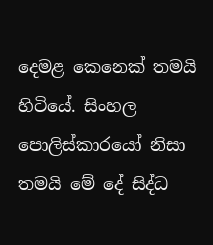දෙමළ කෙනෙක්‌ තමයි හිටියේ. සිංහල පොලිස්‌කාරයෝ නිසා තමයි මේ දේ සිද්ධ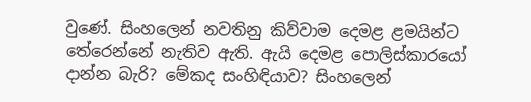වුණේ. සිංහලෙන් නවතිනු කිව්වාම දෙමළ ළමයින්ට තේරෙන්නේ නැතිව ඇති. ඇයි දෙමළ පොලිස්‌කාරයෝ දාන්න බැරි? මේකද සංහිඳියාව? සිංහලෙන්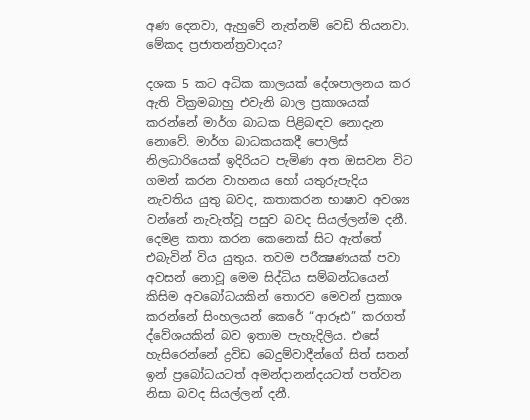අණ දෙනවා, ඇහුවේ නැත්නම් වෙඩි තියනවා. මේකද ප්‍රජාතන්ත්‍රවාදය?

දශක 5 කට අධික කාලයක්‌ දේශපාලනය කර ඇති වික්‍රමබාහු එවැනි බාල ප්‍රකාශයක්‌ කරන්නේ මාර්ග බාධක පිළිබඳව නොදැන නොවේ. මාර්ග බාධකයකදී පොලිස්‌ නිලධාරියෙක්‌ ඉදිරියට පැමිණ අත ඔසවන විට ගමන් කරන වාහනය හෝ යතුරුපැදිය නැවතිය යුතු බවද, කතාකරන භාෂාව අවශ්‍ය වන්නේ නැවැත්වූ පසුව බවද සියල්ලන්ම දනී. දෙමළ කතා කරන කෙනෙක්‌ සිට ඇත්තේ එබැවින් විය යුතුය. තවම පරීක්‍ෂණයක්‌ පවා අවසන් නොවූ මෙම සිද්ධිය සම්බන්ධයෙන් කිසිම අවබෝධයකින් තොරව මෙවන් ප්‍රකාශ කරන්නේ සිංහලයන් කෙරේ “ආරූඪ” කරගත් ද්වේශයකින් බව ඉතාම පැහැදිලිය. එසේ හැසිරෙන්නේ ද්‍රවිඩ බෙදුම්වාදීන්ගේ සිත් සතන් ඉන් ප්‍රබෝධයටත් අමන්දානන්දයටත් පත්වන නිසා බවද සියල්ලන් දනී.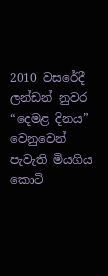2010 වසරේදී ලන්ඩන් නුවර “දෙමළ දිනය” වෙනුවෙන් පැවැති මියගිය කොටි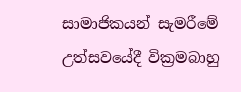සාමාජිකයන් සැමරීමේ උත්සවයේදී වික්‍රමබාහු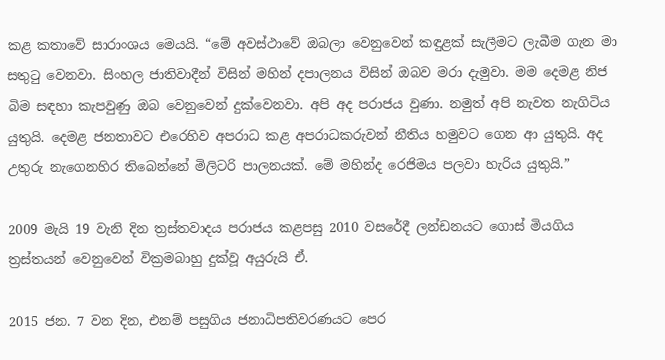කළ කතාවේ සාරාංශය මෙයයි. “මේ අවස්‌ථාවේ ඔබලා වෙනුවෙන් කඳුළක්‌ සැලීමට ලැබීම ගැන මා සතුටු වෙනවා. සිංහල ජාතිවාදීන් විසින් මහින් දපාලනය විසින් ඔබව මරා දැමුවා. මම දෙමළ නිජ බිම සඳහා කැපවුණු ඔබ වෙනුවෙන් දුක්‌වෙනවා. අපි අද පරාජය වුණා. නමුත් අපි නැවත නැගිටිය යුතුයි. දෙමළ ජනතාවට එරෙහිව අපරාධ කළ අපරාධකරුවන් නීතිය හමුවට ගෙන ආ යුතුයි. අද උතුරු නැගෙනහිර තිබෙන්නේ මිලිටරි පාලනයක්‌. මේ මහින්ද රෙජිමය පලවා හැරිය යුතුයි.”

2009 මැයි 19 වැනි දින ත්‍රස්‌තවාදය පරාජය කළපසු 2010 වසරේදී ලන්ඩනයට ගොස්‌ මියගිය ත්‍රස්‌තයන් වෙනුවෙන් වික්‍රමබාහු දුක්‌වූ අයුරුයි ඒ.

2015 ජන. 7 වන දින, එනම් පසුගිය ජනාධිපතිවරණයට පෙර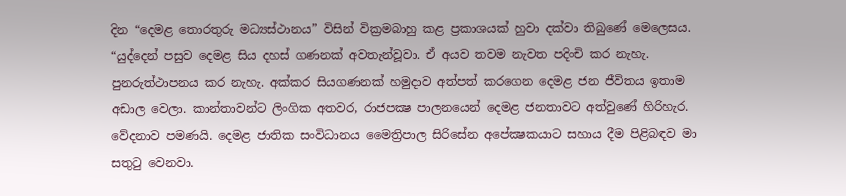දින “දෙමළ තොරතුරු මධ්‍යස්‌ථානය” විසින් වික්‍රමබාහු කළ ප්‍රකාශයක්‌ හුවා දක්‌වා තිබුණේ මෙලෙසය. “යුද්දෙන් පසුව දෙමළ සිය දහස්‌ ගණනක්‌ අවතැන්වූවා. ඒ අයව තවම නැවත පදිංචි කර නැහැ. පුනරුත්ථාපනය කර නැහැ. අක්‌කර සියගණනක්‌ හමුදාව අත්පත් කරගෙන දෙමළ ජන ජීවිතය ඉතාම අඩාල වෙලා. කාන්තාවන්ට ලිංගික අතවර, රාජපක්‍ෂ පාලනයෙන් දෙමළ ජනතාවට අත්වුණේ හිරිහැර. වේදනාව පමණයි. දෙමළ ජාතික සංවිධානය මෛත්‍රිපාල සිරිසේන අපේක්‍ෂකයාට සහාය දීම පිළිබඳව මා සතුටු වෙනවා.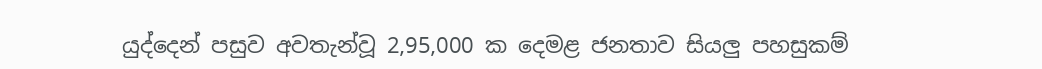යුද්දෙන් පසුව අවතැන්වූ 2,95,000 ක දෙමළ ජනතාව සියලු පහසුකම්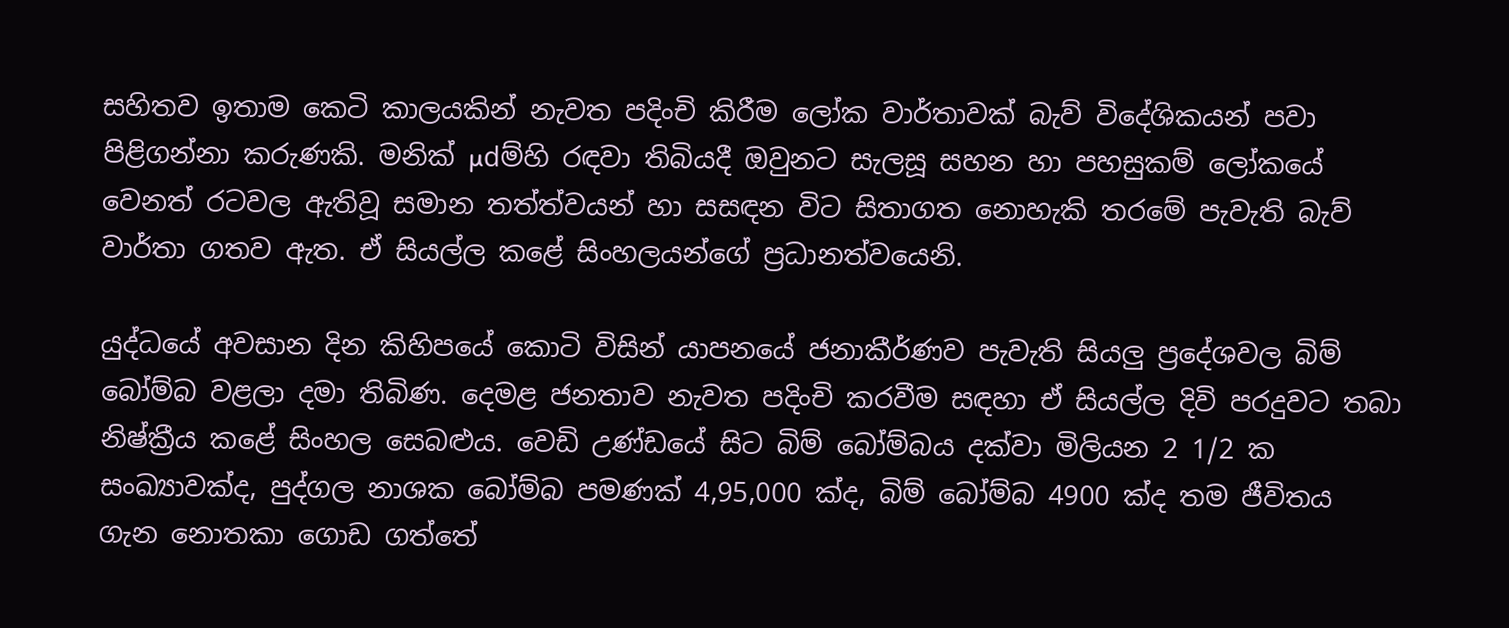සහිතව ඉතාම කෙටි කාලයකින් නැවත පදිංචි කිරීම ලෝක වාර්තාවක්‌ බැව් විදේශිකයන් පවා පිළිගන්නා කරුණකි. මනික්‌ µdම්හි රඳවා තිබියදී ඔවුනට සැලසූ සහන හා පහසුකම් ලෝකයේ වෙනත් රටවල ඇතිවූ සමාන තත්ත්වයන් හා සසඳන විට සිතාගත නොහැකි තරමේ පැවැති බැව් වාර්තා ගතව ඇත. ඒ සියල්ල කළේ සිංහලයන්ගේ ප්‍රධානත්වයෙනි.

යුද්ධයේ අවසාන දින කිහිපයේ කොටි විසින් යාපනයේ ජනාකීර්ණව පැවැති සියලු ප්‍රදේශවල බිම් බෝම්බ වළලා දමා තිබිණ. දෙමළ ජනතාව නැවත පදිංචි කරවීම සඳහා ඒ සියල්ල දිවි පරදුවට තබා නිෂ්ක්‍රීය කළේ සිංහල සෙබළුය. වෙඩි උණ්‌ඩයේ සිට බිම් බෝම්බය දක්‌වා මිලියන 2 1/2 ක සංඛ්‍යාවක්‌ද, පුද්ගල නාශක බෝම්බ පමණක්‌ 4,95,000 ක්‌ද, බිම් බෝම්බ 4900 ක්‌ද තම ජීවිතය ගැන නොතකා ගොඩ ගත්තේ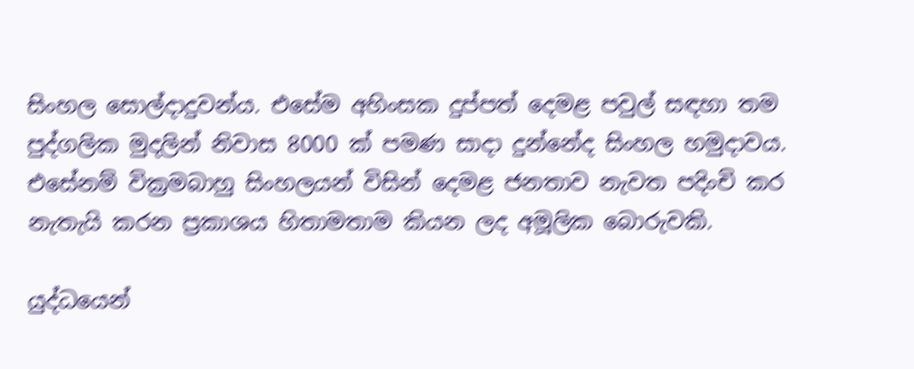සිංහල සොල්දාදුවන්ය. එසේම අහිංසක දුප්පත් දෙමළ පවුල් සඳහා තම පුද්ගලික මුදලින් නිවාස 8000 ක්‌ පමණ සාදා දුන්නේද සිංහල හමුදාවය. එසේනම් වික්‍රමබාහු සිංහලයන් විසින් දෙමළ ජනතාව නැවත පදිංචි කර නැතැයි කරන ප්‍රකාශය හිතාමතාම කියන ලද අමූලික බොරුවකි.

යුද්ධයෙන්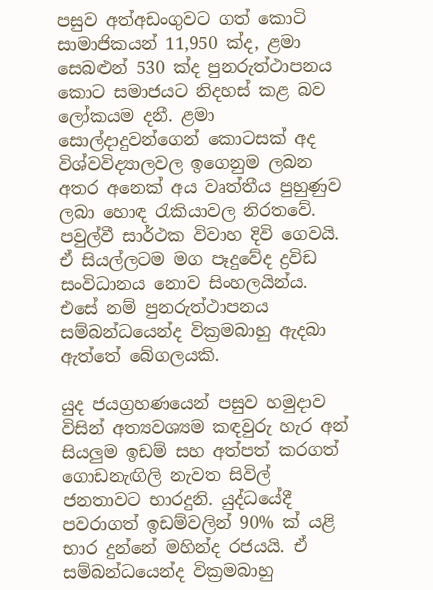පසුව අත්අඩංගුවට ගත් කොටි සාමාජිකයන් 11,950 ක්‌ද, ළමා සෙබළුන් 530 ක්‌ද පුනරුත්ථාපනය කොට සමාජයට නිදහස්‌ කළ බව ලෝකයම දනී. ළමා සොල්දාදුවන්ගෙන් කොටසක්‌ අද විශ්වවිද්‍යාලවල ඉගෙනුම ලබන අතර අනෙක්‌ අය වෘත්තීය පුහුණුව ලබා හොඳ රැකියාවල නිරතවේ. පවුල්වී සාර්ථක විවාහ දිවි ගෙවයි. ඒ සියල්ලටම මග පෑදුවේද ද්‍රවිඩ සංවිධානය නොව සිංහලයින්ය. එසේ නම් පුනරුත්ථාපනය සම්බන්ධයෙන්ද වික්‍රමබාහු ඇදබා ඇත්තේ බේගලයකි.

යුද ජයග්‍රහණයෙන් පසුව හමුදාව විසින් අත්‍යවශ්‍යම කඳවුරු හැර අන් සියලුම ඉඩම් සහ අත්පත් කරගත් ගොඩනැඟිලි නැවත සිවිල් ජනතාවට භාරදුනි. යුද්ධයේදී පවරාගත් ඉඩම්වලින් 90% ක්‌ යළි භාර දුන්නේ මහින්ද රජයයි. ඒ සම්බන්ධයෙන්ද වික්‍රමබාහු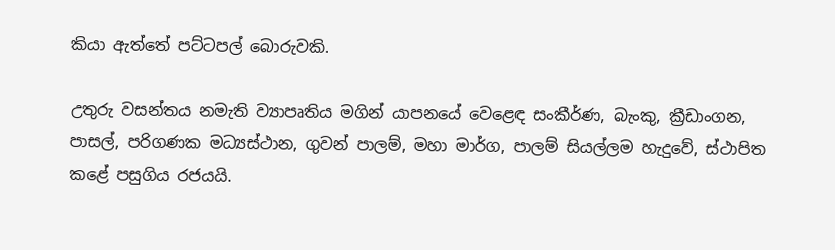කියා ඇත්තේ පට්‌ටපල් බොරුවකි.

උතුරු වසන්තය නමැති ව්‍යාපෘතිය මගින් යාපනයේ වෙළෙඳ සංකීර්ණ, බැංකු, ක්‍රීඩාංගන, පාසල්, පරිගණක මධ්‍යස්‌ථාන, ගුවන් පාලම්, මහා මාර්ග, පාලම් සියල්ලම හැදුවේ, ස්‌ථාපිත කළේ පසුගිය රජයයි.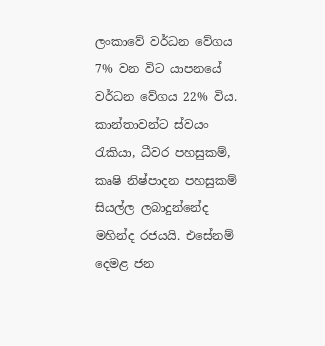ලංකාවේ වර්ධන වේගය 7% වන විට යාපනයේ වර්ධන වේගය 22% විය. කාන්තාවන්ට ස්‌වයං රැකියා, ධීවර පහසුකම්, කෘෂි නිෂ්පාදන පහසුකම් සියල්ල ලබාදුන්නේද මහින්ද රජයයි. එසේනම් දෙමළ ජන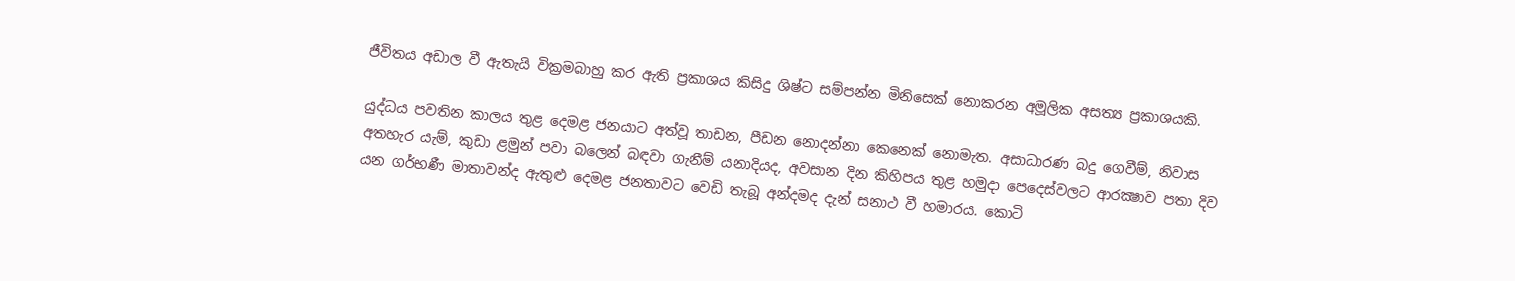ජීවිතය අඩාල වී ඇතැයි වික්‍රමබාහු කර ඇති ප්‍රකාශය කිසිදු ශිෂ්ට සම්පන්න මිනිසෙක්‌ නොකරන අමූලික අසත්‍ය ප්‍රකාශයකි.

යුද්ධය පවතින කාලය තුළ දෙමළ ජනයාට අත්වූ තාඩන, පීඩන නොදන්නා කෙනෙක්‌ නොමැත. අසාධාරණ බදු ගෙවීම්, නිවාස අතහැර යැම්, කුඩා ළමුන් පවා බලෙන් බඳවා ගැනීම් යනාදියද, අවසාන දින කිහිපය තුළ හමුදා පෙදෙස්‌වලට ආරක්‍ෂාව පතා දිව යන ගර්භණී මාතාවන්ද ඇතුළු දෙමළ ජනතාවට වෙඩි තැබූ අන්දමද දැන් සනාථ වී හමාරය. කොටි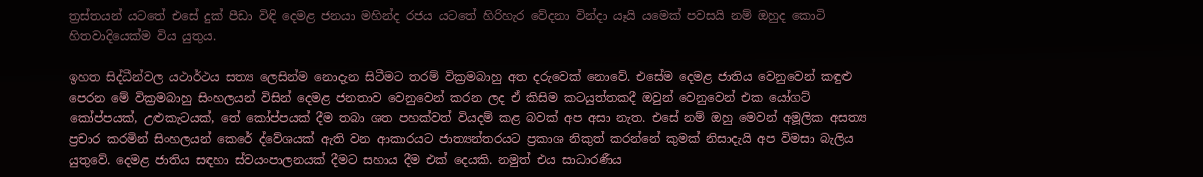ත්‍රස්‌තයන් යටතේ එසේ දුක්‌ පීඩා විඳි දෙමළ ජනයා මහින්ද රජය යටතේ හිරිහැර වේදනා වින්දා යෑයි යමෙක්‌ පවසයි නම් ඔහුද කොටි හිතවාදියෙක්‌ම විය යුතුය.

ඉහත සිද්ධීන්වල යථාර්ථය සත්‍ය ලෙසින්ම නොදැන සිටීමට තරම් වික්‍රමබාහු අත දරුවෙක්‌ නොවේ. එසේම දෙමළ ජාතිය වෙනුවෙන් කඳුළු පෙරන මේ වික්‍රමබාහු සිංහලයන් විසින් දෙමළ ජනතාව වෙනුවෙන් කරන ලද ඒ කිසිම කටයුත්තකදී ඔවුන් වෙනුවෙන් එක යෝගට්‌ කෝප්පයක්‌, උළුකැටයක්‌, තේ කෝප්පයක්‌ දීම තබා ශත පහක්‌වත් වියදම් කළ බවක්‌ අප අසා නැත. එසේ නම් ඔහු මෙවන් අමූලික අසත්‍ය ප්‍රචාර කරමින් සිංහලයන් කෙරේ ද්වේශයක්‌ ඇති වන ආකාරයට ජාත්‍යන්තරයට ප්‍රකාශ නිකුත් කරන්නේ කුමක්‌ නිසාදැයි අප විමසා බැලිය යුතුවේ. දෙමළ ජාතිය සඳහා ස්‌වයංපාලනයක්‌ දීමට සහාය දීම එක්‌ දෙයකි. නමුත් එය සාධාරණීය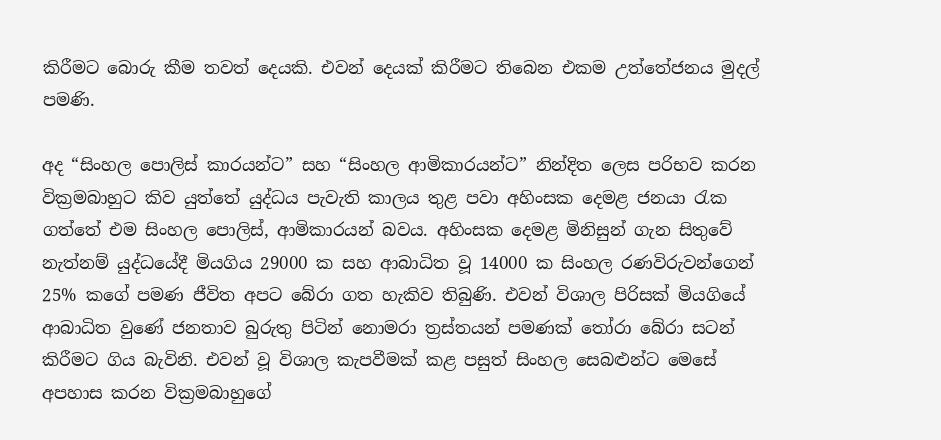කිරීමට බොරු කීම තවත් දෙයකි. එවන් දෙයක්‌ කිරීමට තිබෙන එකම උත්තේජනය මුදල් පමණි.

අද “සිංහල පොලිස්‌ කාරයන්ට” සහ “සිංහල ආමිකාරයන්ට” නින්දිත ලෙස පරිභව කරන වික්‍රමබාහුට කිව යුත්තේ යුද්ධය පැවැති කාලය තුළ පවා අහිංසක දෙමළ ජනයා රැක ගත්තේ එම සිංහල පොලිස්‌, ආමිකාරයන් බවය. අහිංසක දෙමළ මිනිසුන් ගැන සිතුවේ නැත්නම් යුද්ධයේදී මියගිය 29000 ක සහ ආබාධිත වූ 14000 ක සිංහල රණවිරුවන්ගෙන් 25% කගේ පමණ ජීවිත අපට බේරා ගත හැකිව තිබුණි. එවන් විශාල පිරිසක්‌ මියගියේ ආබාධිත වුණේ ජනතාව බුරුතු පිටින් නොමරා ත්‍රස්‌තයන් පමණක්‌ තෝරා බේරා සටන් කිරීමට ගිය බැවිනි. එවන් වූ විශාල කැපවීමක්‌ කළ පසුත් සිංහල සෙබළුන්ට මෙසේ අපහාස කරන වික්‍රමබාහුගේ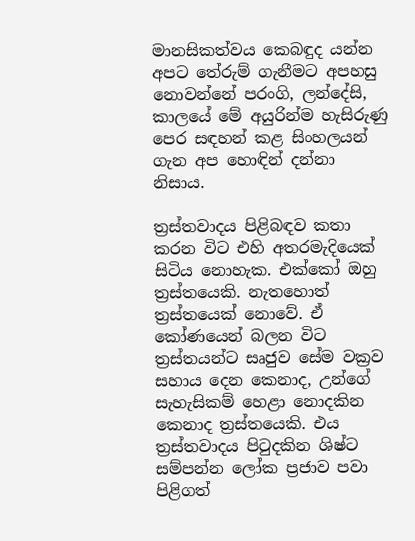මානසිකත්වය කෙබඳුද යන්න අපට තේරුම් ගැනීමට අපහසු නොවන්නේ පරංගි, ලන්දේසි, කාලයේ මේ අයුරින්ම හැසිරුණු පෙර සඳහන් කළ සිංහලයන් ගැන අප හොඳින් දන්නා නිසාය.

ත්‍රස්‌තවාදය පිළිබඳව කතා කරන විට එහි අතරමැදියෙක්‌ සිටිය නොහැක. එක්‌කෝ ඔහු ත්‍රස්‌තයෙකි. නැතහොත් ත්‍රස්‌තයෙක්‌ නොවේ. ඒ කෝණයෙන් බලන විට ත්‍රස්‌තයන්ට සෘජුව සේම වක්‍රව සහාය දෙන කෙනාද, උන්ගේ සැහැසිකම් හෙළා නොදකින කෙනාද ත්‍රස්‌තයෙකි. එය ත්‍රස්‌තවාදය පිටුදකින ශිෂ්ට සම්පන්න ලෝක ප්‍රජාව පවා පිළිගත්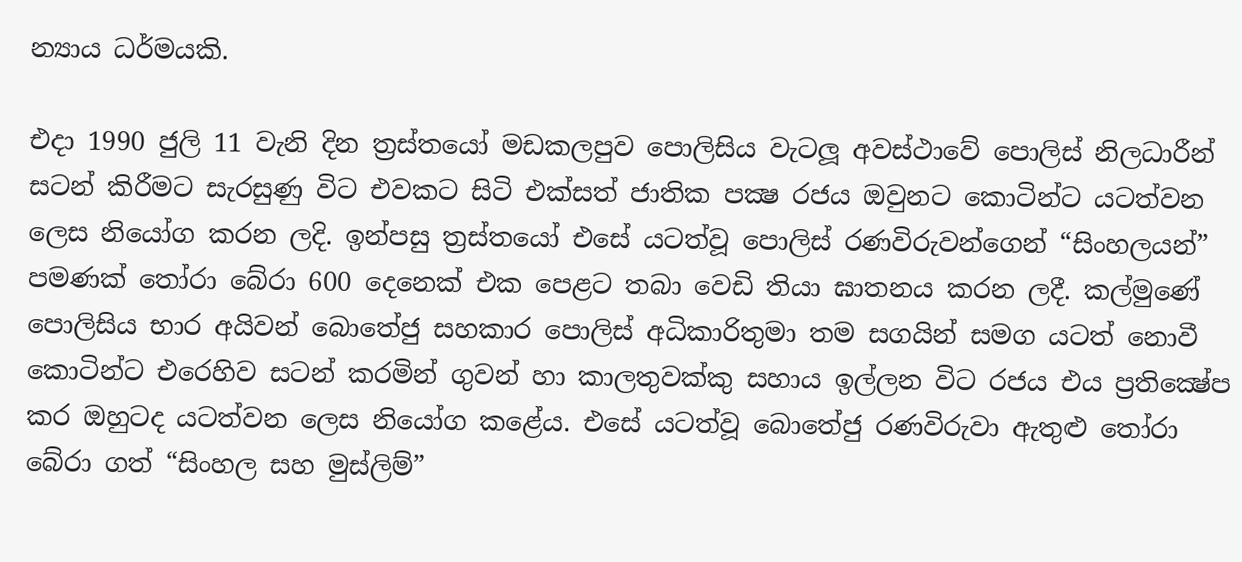න්‍යාය ධර්මයකි.

එදා 1990 ජුලි 11 වැනි දින ත්‍රස්‌තයෝ මඩකලපුව පොලිසිය වැටලූ අවස්‌ථාවේ පොලිස්‌ නිලධාරීන් සටන් කිරීමට සැරසුණු විට එවකට සිටි එක්‌සත් ජාතික පක්‍ෂ රජය ඔවුනට කොටින්ට යටත්වන ලෙස නියෝග කරන ලදි. ඉන්පසු ත්‍රස්‌තයෝ එසේ යටත්වූ පොලිස්‌ රණවිරුවන්ගෙන් “සිංහලයන්” පමණක්‌ තෝරා බේරා 600 දෙනෙක්‌ එක පෙළට තබා වෙඩි තියා ඝාතනය කරන ලදී. කල්මුණේ පොලිසිය භාර අයිවන් බොතේජු සහකාර පොලිස්‌ අධිකාරිතුමා තම සගයින් සමග යටත් නොවී කොටින්ට එරෙහිව සටන් කරමින් ගුවන් හා කාලතුවක්‌කු සහාය ඉල්ලන විට රජය එය ප්‍රතික්‍ෂේප කර ඔහුටද යටත්වන ලෙස නියෝග කළේය. එසේ යටත්වූ බොතේජු රණවිරුවා ඇතුළු තෝරා බේරා ගත් “සිංහල සහ මුස්‌ලිම්”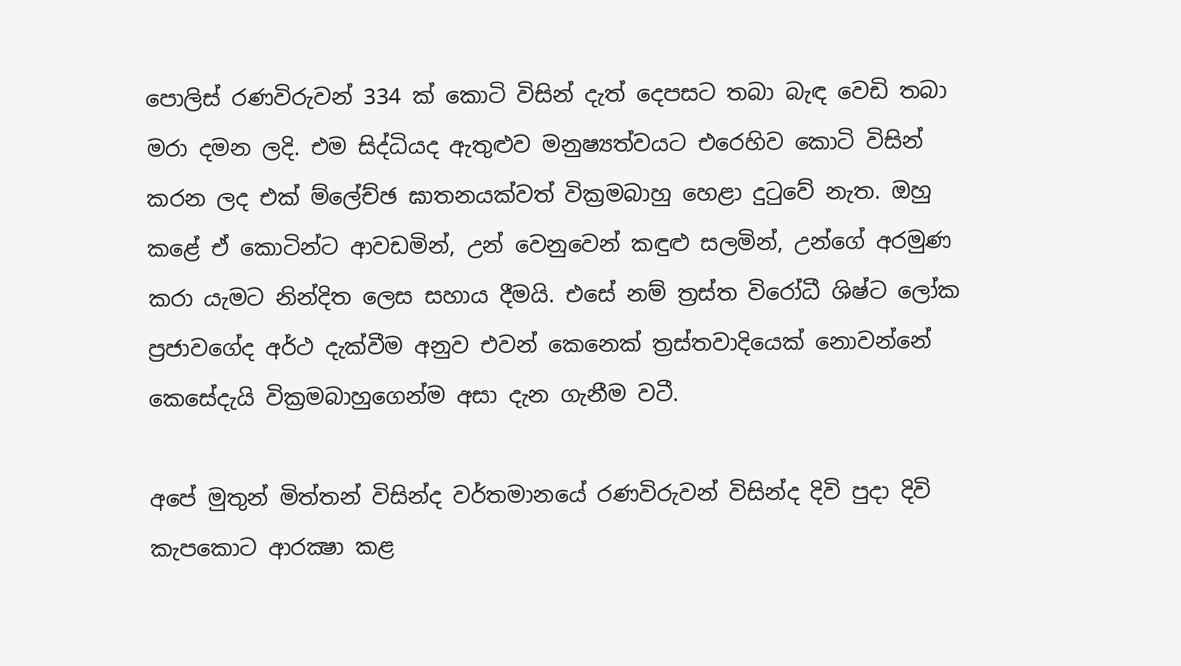පොලිස්‌ රණවිරුවන් 334 ක්‌ කොටි විසින් දැත් දෙපසට තබා බැඳ වෙඩි තබා මරා දමන ලදි. එම සිද්ධියද ඇතුළුව මනුෂ්‍යත්වයට එරෙහිව කොටි විසින් කරන ලද එක්‌ ම්ලේච්ඡ ඝාතනයක්‌වත් වික්‍රමබාහු හෙළා දුටුවේ නැත. ඔහු කළේ ඒ කොටින්ට ආවඩමින්, උන් වෙනුවෙන් කඳුළු සලමින්, උන්ගේ අරමුණ කරා යැමට නින්දිත ලෙස සහාය දීමයි. එසේ නම් ත්‍රස්‌ත විරෝධී ශිෂ්ට ලෝක ප්‍රජාවගේද අර්ථ දැක්‌වීම අනුව එවන් කෙනෙක්‌ ත්‍රස්‌තවාදියෙක්‌ නොවන්නේ කෙසේදැයි වික්‍රමබාහුගෙන්ම අසා දැන ගැනීම වටී.

අපේ මුතුන් මිත්තන් විසින්ද වර්තමානයේ රණවිරුවන් විසින්ද දිවි පුදා දිවි කැපකොට ආරක්‍ෂා කළ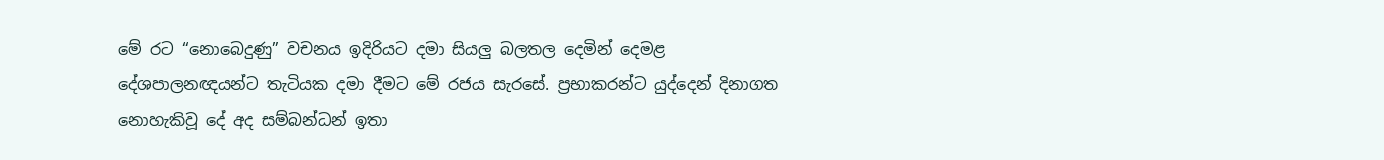මේ රට “නොබෙදුණු” වචනය ඉදිරියට දමා සියලු බලතල දෙමින් දෙමළ දේශපාලනඥයන්ට තැටියක දමා දීමට මේ රජය සැරසේ. ප්‍රභාකරන්ට යුද්දෙන් දිනාගත නොහැකිවූ දේ අද සම්බන්ධන් ඉතා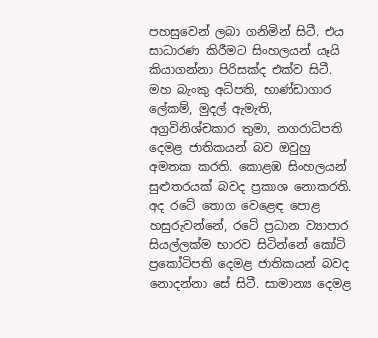පහසුවෙන් ලබා ගනිමින් සිටී. එය සාධාරණ කිරීමට සිංහලයන් යෑයි කියාගන්නා පිරිසක්‌ද එක්‌ව සිටී. මහ බැංකු අධිපති, භාණ්‌ඩාගාර ලේකම්, මුදල් ඇමැති, අග්‍රවිනිශ්චකාර තුමා, නගරාධිපති දෙමළ ජාතිකයන් බව ඔවුහු අමතක කරති. කොළඹ සිංහලයන් සුළුතරයක්‌ බවද ප්‍රකාශ නොකරති. අද රටේ තොග වෙළෙඳ පොළ හසුරුවන්නේ, රටේ ප්‍රධාන ව්‍යාපාර සියල්ලක්‌ම භාරව සිටින්නේ කෝටි ප්‍රකෝටිපති දෙමළ ජාතිකයන් බවද නොදන්නා සේ සිටී. සාමාන්‍ය දෙමළ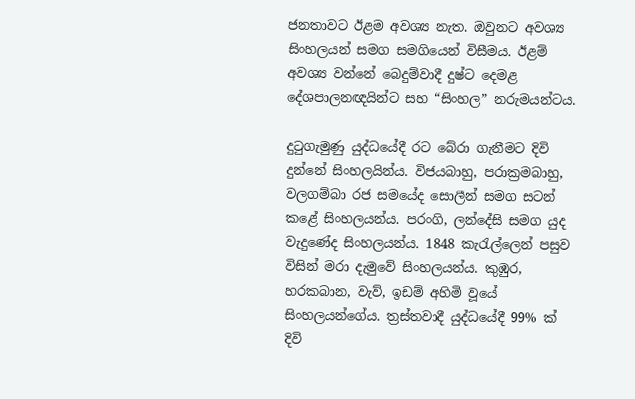ජනතාවට ඊළම අවශ්‍ය නැත. ඔවුනට අවශ්‍ය සිංහලයන් සමග සමගියෙන් විසීමය. ඊළම් අවශ්‍ය වන්නේ බෙදුම්වාදී දුෂ්ට දෙමළ දේශපාලනඥයින්ට සහ “සිංහල” නරුමයන්ටය.

දුටුගැමුණු යුද්ධයේදී රට බේරා ගැනීමට දිවි දුන්නේ සිංහලයින්ය. විජයබාහු, පරාක්‍රමබාහු, වලගම්බා රජ සමයේද සොලීන් සමග සටන් කළේ සිංහලයන්ය. පරංගි, ලන්දේසි සමග යුද වැදුණේද සිංහලයන්ය. 1848 කැරැල්ලෙන් පසුව විසින් මරා දැමුවේ සිංහලයන්ය. කුඹුර, හරකබාන, වැව්, ඉඩම් අහිමි වූයේ සිංහලයන්ගේය. ත්‍රස්‌තවාදී යුද්ධයේදී 99% ක්‌ දිවි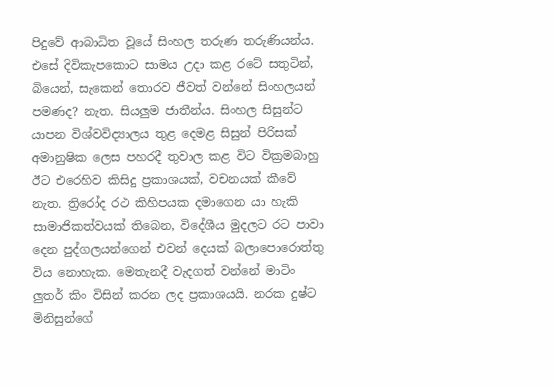පිදුවේ ආබාධිත වූයේ සිංහල තරුණ තරුණියන්ය. එසේ දිවිකැපකොට සාමය උදා කළ රටේ සතුටින්, බියෙන්, සැකෙන් තොරව ජීවත් වන්නේ සිංහලයන් පමණද? නැත. සියලුම ජාතීන්ය. සිංහල සිසුන්ට යාපන විශ්වවිද්‍යාලය තුළ දෙමළ සිසුන් පිරිසක්‌ අමානුෂික ලෙස පහරදී තුවාල කළ විට වික්‍රමබාහු ඊට එරෙහිව කිසිදු ප්‍රකාශයක්‌, වචනයක්‌ කීවේ නැත. ත්‍රිරෝද රථ කිහිපයක දමාගෙන යා හැකි සාමාජිකත්වයක්‌ තිබෙන, විදේශීය මුදලට රට පාවා දෙන පුද්ගලයන්ගෙන් එවන් දෙයක්‌ බලාපොරොත්තු විය නොහැක. මෙතැනදී වැදගත් වන්නේ මාටිං ලුතර් කිං විසින් කරන ලද ප්‍රකාශයයි. නරක දුෂ්ට මිනිසුන්ගේ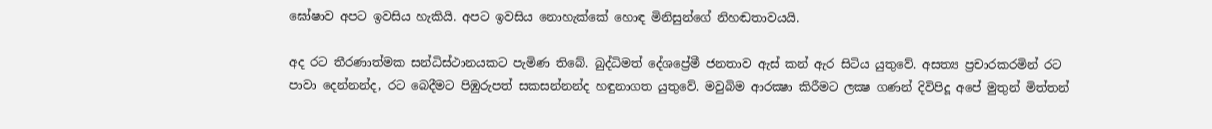ඝෝෂාව අපට ඉවසිය හැකියි. අපට ඉවසිය නොහැක්‌කේ හොඳ මිනිසුන්ගේ නිහඬතාවයයි.

අද රට තීරණාත්මක සන්ධිස්‌ථානයකට පැමිණ තිබේ. බුද්ධිමත් දේශප්‍රේමී ජනතාව ඇස්‌ කන් ඇර සිටිය යුතුවේ. අසත්‍ය ප්‍රචාරකරමින් රට පාවා දෙන්නන්ද, රට බෙදීමට පිඹුරුපත් සකසන්නන්ද හඳුනාගත යුතුවේ. මවුබිම ආරක්‍ෂා කිරීමට ලක්‍ෂ ගණන් දිවිපිදූ අපේ මුතුන් මිත්තන්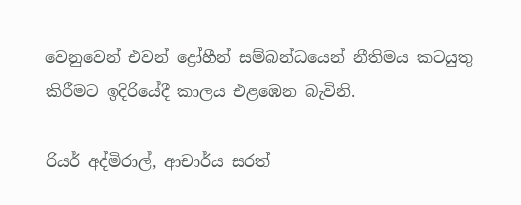වෙනුවෙන් එවන් ද්‍රෝහීන් සම්බන්ධයෙන් නීතිමය කටයුතු කිරීමට ඉදිරියේදී කාලය එළඹෙන බැවිනි.

රියර් අද්මිරාල්, ආචාර්ය සරත්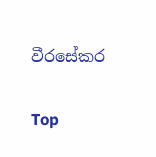වීරසේකර

Top